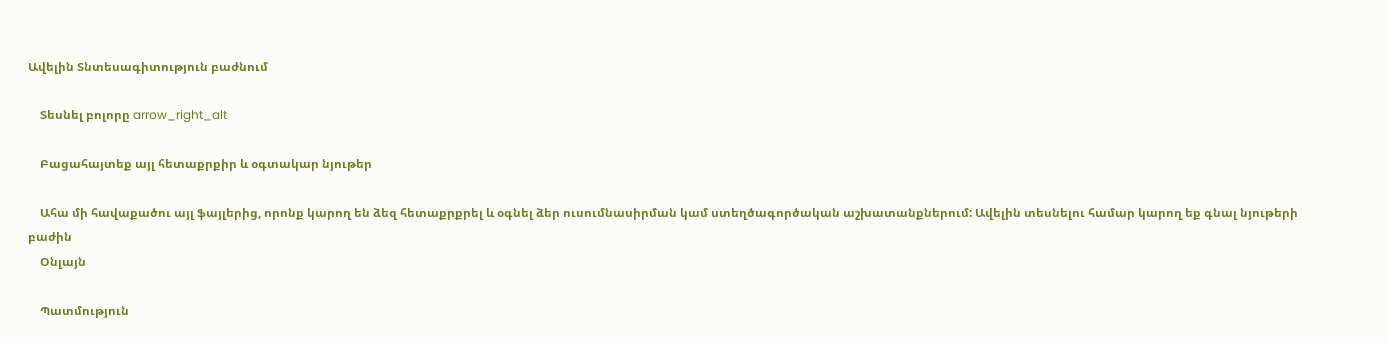Ավելին Տնտեսագիտություն բաժնում

    Տեսնել բոլորը arrow_right_alt

    Բացահայտեք այլ հետաքրքիր և օգտակար նյութեր

    Ահա մի հավաքածու այլ ֆայլերից, որոնք կարող են ձեզ հետաքրքրել և օգնել ձեր ուսումնասիրման կամ ստեղծագործական աշխատանքներում: Ավելին տեսնելու համար կարող եք գնալ նյութերի բաժին
    Օնլայն

    Պատմություն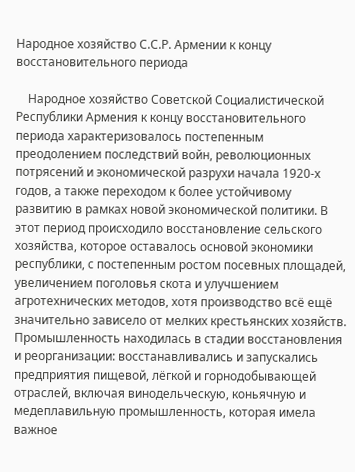Народное хозяйство С.С.Р. Армении к концу восстановительного периода

    Народное хозяйство Советской Социалистической Республики Армения к концу восстановительного периода характеризовалось постепенным преодолением последствий войн, революционных потрясений и экономической разрухи начала 1920-х годов, а также переходом к более устойчивому развитию в рамках новой экономической политики. В этот период происходило восстановление сельского хозяйства, которое оставалось основой экономики республики, с постепенным ростом посевных площадей, увеличением поголовья скота и улучшением агротехнических методов, хотя производство всё ещё значительно зависело от мелких крестьянских хозяйств. Промышленность находилась в стадии восстановления и реорганизации: восстанавливались и запускались предприятия пищевой, лёгкой и горнодобывающей отраслей, включая винодельческую, коньячную и медеплавильную промышленность, которая имела важное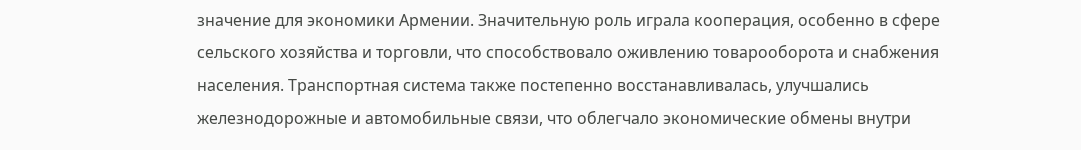значение для экономики Армении. Значительную роль играла кооперация, особенно в сфере сельского хозяйства и торговли, что способствовало оживлению товарооборота и снабжения населения. Транспортная система также постепенно восстанавливалась, улучшались железнодорожные и автомобильные связи, что облегчало экономические обмены внутри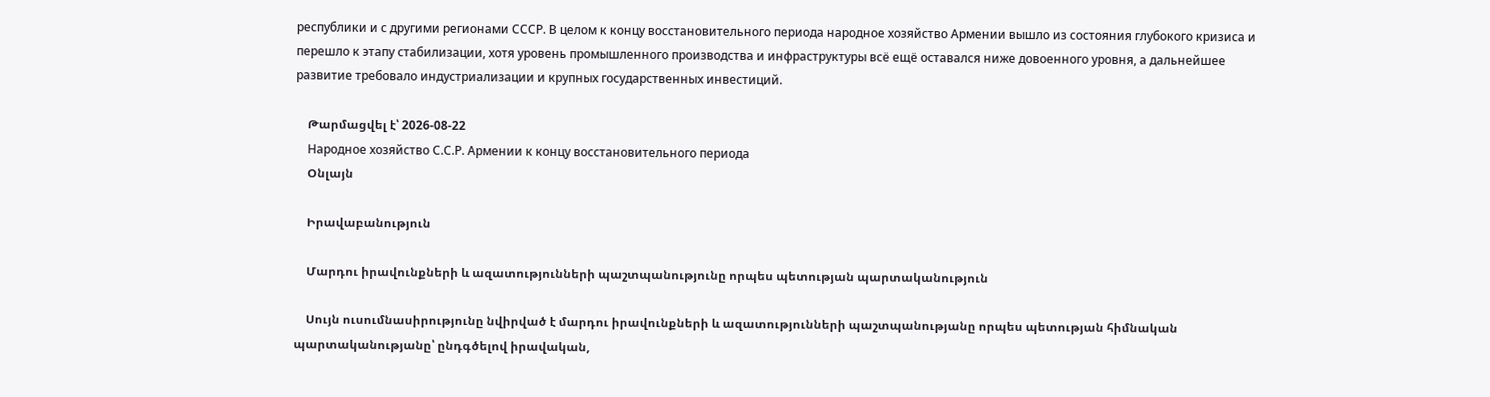республики и с другими регионами СССР. В целом к концу восстановительного периода народное хозяйство Армении вышло из состояния глубокого кризиса и перешло к этапу стабилизации, хотя уровень промышленного производства и инфраструктуры всё ещё оставался ниже довоенного уровня, а дальнейшее развитие требовало индустриализации и крупных государственных инвестиций.

    Թարմացվել է՝ 2026-08-22
    Народное хозяйство С.С.Р. Армении к концу восстановительного периода
    Օնլայն

    Իրավաբանություն

    Մարդու իրավունքների և ազատությունների պաշտպանությունը որպես պետության պարտականություն

    Սույն ուսումնասիրությունը նվիրված է մարդու իրավունքների և ազատությունների պաշտպանությանը որպես պետության հիմնական պարտականությանը՝ ընդգծելով իրավական,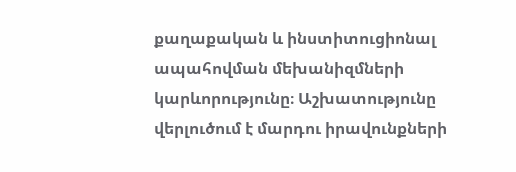քաղաքական և ինստիտուցիոնալ ապահովման մեխանիզմների կարևորությունը։ Աշխատությունը վերլուծում է մարդու իրավունքների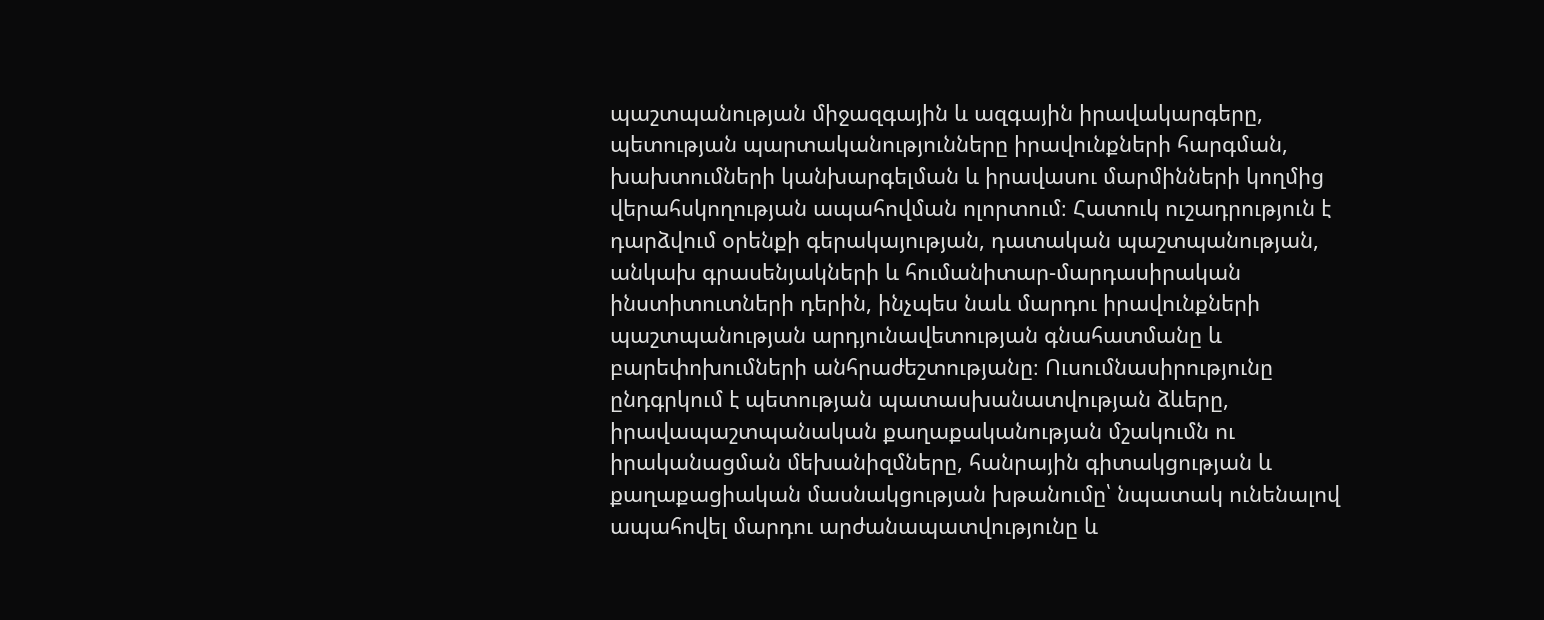պաշտպանության միջազգային և ազգային իրավակարգերը, պետության պարտականությունները իրավունքների հարգման, խախտումների կանխարգելման և իրավասու մարմինների կողմից վերահսկողության ապահովման ոլորտում։ Հատուկ ուշադրություն է դարձվում օրենքի գերակայության, դատական պաշտպանության, անկախ գրասենյակների և հումանիտար-մարդասիրական ինստիտուտների դերին, ինչպես նաև մարդու իրավունքների պաշտպանության արդյունավետության գնահատմանը և բարեփոխումների անհրաժեշտությանը։ Ուսումնասիրությունը ընդգրկում է պետության պատասխանատվության ձևերը, իրավապաշտպանական քաղաքականության մշակումն ու իրականացման մեխանիզմները, հանրային գիտակցության և քաղաքացիական մասնակցության խթանումը՝ նպատակ ունենալով ապահովել մարդու արժանապատվությունը և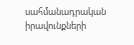սահմանադրական իրավունքների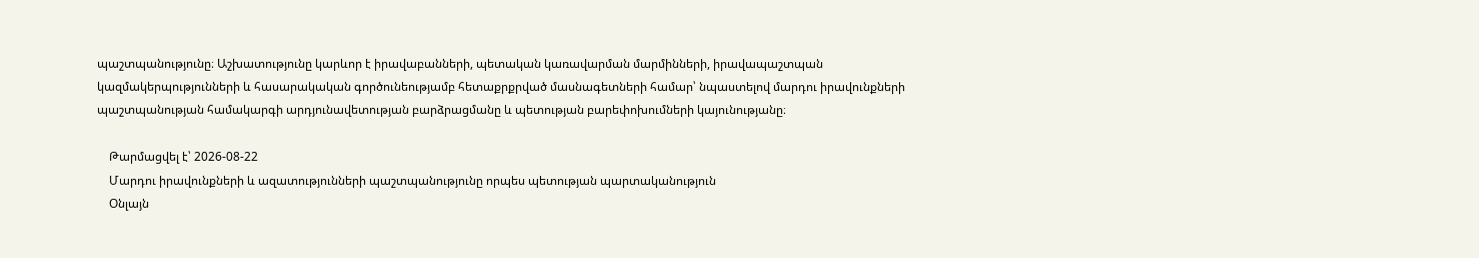պաշտպանությունը։ Աշխատությունը կարևոր է իրավաբանների, պետական կառավարման մարմինների, իրավապաշտպան կազմակերպությունների և հասարակական գործունեությամբ հետաքրքրված մասնագետների համար՝ նպաստելով մարդու իրավունքների պաշտպանության համակարգի արդյունավետության բարձրացմանը և պետության բարեփոխումների կայունությանը։

    Թարմացվել է՝ 2026-08-22
    Մարդու իրավունքների և ազատությունների պաշտպանությունը որպես պետության պարտականություն
    Օնլայն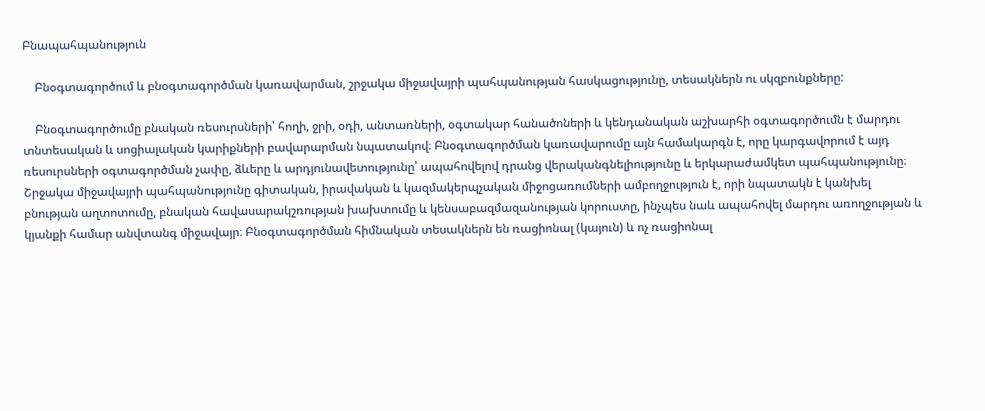Բնապահպանություն

    Բնօգտագործում և բնօգտագործման կառավարման, շրջակա միջավայրի պահպանության հասկացությունը, տեսակներն ու սկզբունքները:

    Բնօգտագործումը բնական ռեսուրսների՝ հողի, ջրի, օդի, անտառների, օգտակար հանածոների և կենդանական աշխարհի օգտագործումն է մարդու տնտեսական և սոցիալական կարիքների բավարարման նպատակով։ Բնօգտագործման կառավարումը այն համակարգն է, որը կարգավորում է այդ ռեսուրսների օգտագործման չափը, ձևերը և արդյունավետությունը՝ ապահովելով դրանց վերականգնելիությունը և երկարաժամկետ պահպանությունը։ Շրջակա միջավայրի պահպանությունը գիտական, իրավական և կազմակերպչական միջոցառումների ամբողջություն է, որի նպատակն է կանխել բնության աղտոտումը, բնական հավասարակշռության խախտումը և կենսաբազմազանության կորուստը, ինչպես նաև ապահովել մարդու առողջության և կյանքի համար անվտանգ միջավայր։ Բնօգտագործման հիմնական տեսակներն են ռացիոնալ (կայուն) և ոչ ռացիոնալ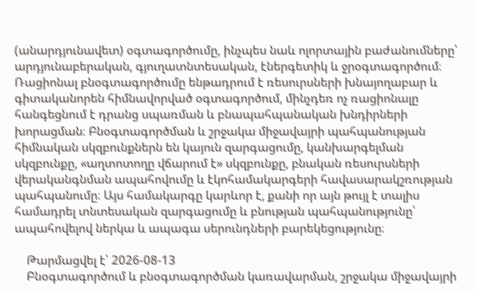(անարդյունավետ) օգտագործումը, ինչպես նաև ոլորտային բաժանումները՝ արդյունաբերական, գյուղատնտեսական, էներգետիկ և ջրօգտագործում։ Ռացիոնալ բնօգտագործումը ենթադրում է ռեսուրսների խնայողաբար և գիտականորեն հիմնավորված օգտագործում, մինչդեռ ոչ ռացիոնալը հանգեցնում է դրանց սպառման և բնապահպանական խնդիրների խորացման։ Բնօգտագործման և շրջակա միջավայրի պահպանության հիմնական սկզբունքներն են կայուն զարգացումը, կանխարգելման սկզբունքը, «աղտոտողը վճարում է» սկզբունքը, բնական ռեսուրսների վերականգնման ապահովումը և էկոհամակարգերի հավասարակշռության պահպանումը։ Այս համակարգը կարևոր է, քանի որ այն թույլ է տալիս համադրել տնտեսական զարգացումը և բնության պահպանությունը՝ ապահովելով ներկա և ապագա սերունդների բարեկեցությունը։

    Թարմացվել է՝ 2026-08-13
    Բնօգտագործում և բնօգտագործման կառավարման, շրջակա միջավայրի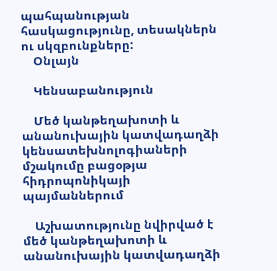պահպանության հասկացությունը, տեսակներն ու սկզբունքները:
    Օնլայն

    Կենսաբանություն

    Մեծ կանթեղախոտի և անանուխային կատվադաղձի կենսատեխնոլոգիաների մշակումը բացօթյա հիդրոպոնիկայի պայմաններում

    Աշխատությունը նվիրված է մեծ կանթեղախոտի և անանուխային կատվադաղձի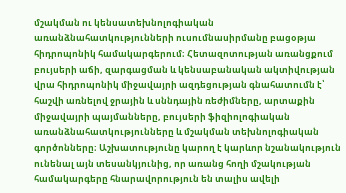մշակման ու կենսատեխնոլոգիական առանձնահատկությունների ուսումնասիրմանը բացօթյա հիդրոպոնիկ համակարգերում։ Հետազոտության առանցքում բույսերի աճի, զարգացման և կենսաբանական ակտիվության վրա հիդրոպոնիկ միջավայրի ազդեցության գնահատումն է՝ հաշվի առնելով ջրային և սննդային ռեժիմները, արտաքին միջավայրի պայմանները, բույսերի ֆիզիոլոգիական առանձնահատկությունները և մշակման տեխնոլոգիական գործոնները։ Աշխատությունը կարող է կարևոր նշանակություն ունենալ այն տեսանկյունից, որ առանց հողի մշակության համակարգերը հնարավորություն են տալիս ավելի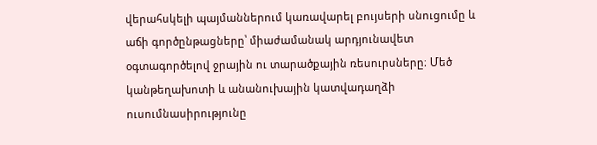վերահսկելի պայմաններում կառավարել բույսերի սնուցումը և աճի գործընթացները՝ միաժամանակ արդյունավետ օգտագործելով ջրային ու տարածքային ռեսուրսները։ Մեծ կանթեղախոտի և անանուխային կատվադաղձի ուսումնասիրությունը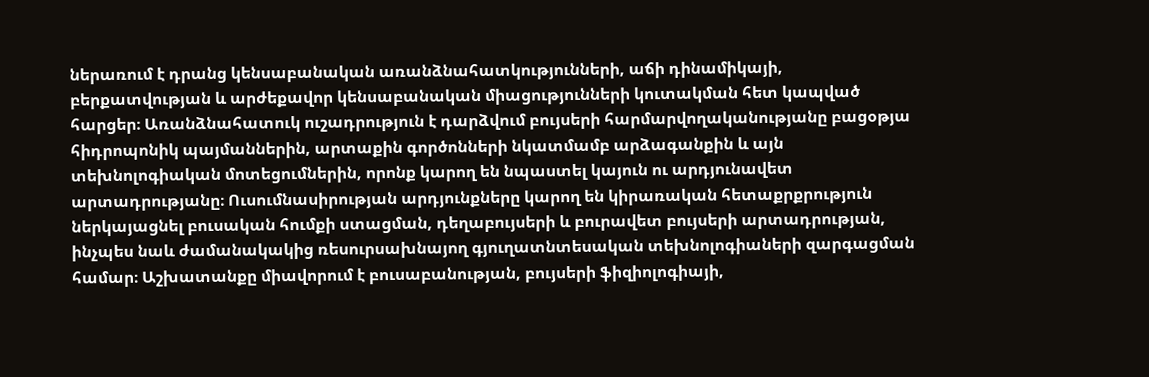ներառում է դրանց կենսաբանական առանձնահատկությունների, աճի դինամիկայի, բերքատվության և արժեքավոր կենսաբանական միացությունների կուտակման հետ կապված հարցեր։ Առանձնահատուկ ուշադրություն է դարձվում բույսերի հարմարվողականությանը բացօթյա հիդրոպոնիկ պայմաններին, արտաքին գործոնների նկատմամբ արձագանքին և այն տեխնոլոգիական մոտեցումներին, որոնք կարող են նպաստել կայուն ու արդյունավետ արտադրությանը։ Ուսումնասիրության արդյունքները կարող են կիրառական հետաքրքրություն ներկայացնել բուսական հումքի ստացման, դեղաբույսերի և բուրավետ բույսերի արտադրության, ինչպես նաև ժամանակակից ռեսուրսախնայող գյուղատնտեսական տեխնոլոգիաների զարգացման համար։ Աշխատանքը միավորում է բուսաբանության, բույսերի ֆիզիոլոգիայի,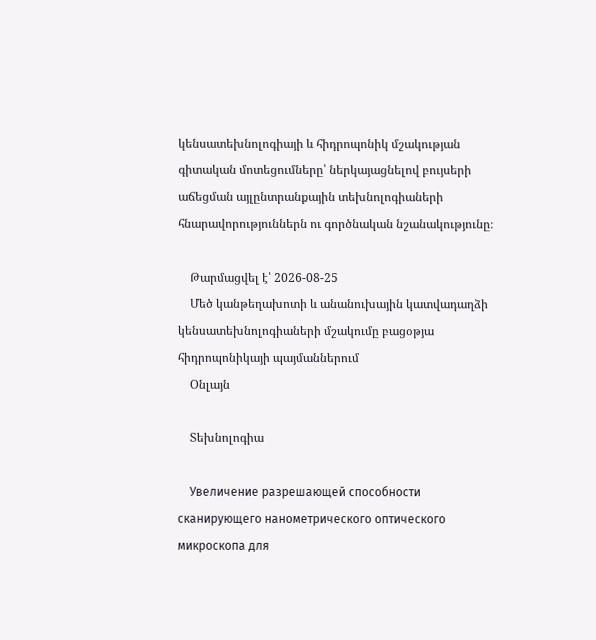կենսատեխնոլոգիայի և հիդրոպոնիկ մշակության գիտական մոտեցումները՝ ներկայացնելով բույսերի աճեցման այլընտրանքային տեխնոլոգիաների հնարավորություններն ու գործնական նշանակությունը։

    Թարմացվել է՝ 2026-08-25
    Մեծ կանթեղախոտի և անանուխային կատվադաղձի կենսատեխնոլոգիաների մշակումը բացօթյա հիդրոպոնիկայի պայմաններում
    Օնլայն

    Տեխնոլոգիա

    Увеличение разрешающей способности сканирующего нанометрического оптического микроскопа для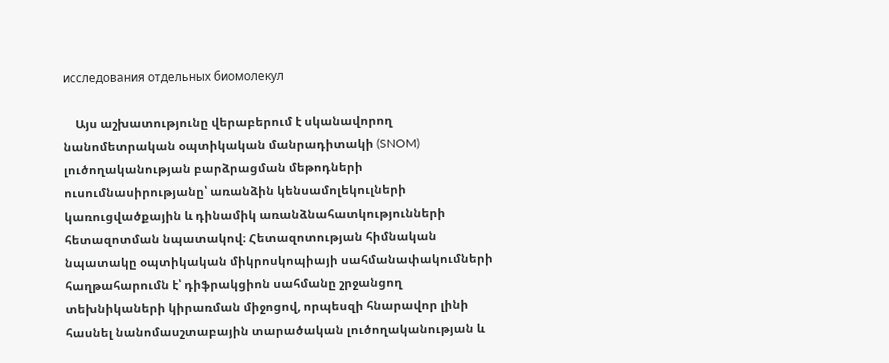исследования отдельных биомолекул

    Այս աշխատությունը վերաբերում է սկանավորող նանոմետրական օպտիկական մանրադիտակի (SNOM) լուծողականության բարձրացման մեթոդների ուսումնասիրությանը՝ առանձին կենսամոլեկուլների կառուցվածքային և դինամիկ առանձնահատկությունների հետազոտման նպատակով։ Հետազոտության հիմնական նպատակը օպտիկական միկրոսկոպիայի սահմանափակումների հաղթահարումն է՝ դիֆրակցիոն սահմանը շրջանցող տեխնիկաների կիրառման միջոցով, որպեսզի հնարավոր լինի հասնել նանոմասշտաբային տարածական լուծողականության և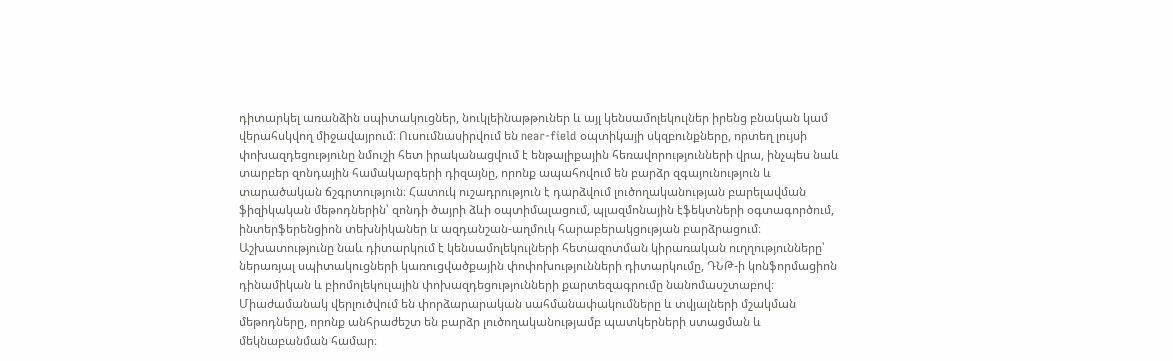դիտարկել առանձին սպիտակուցներ, նուկլեինաթթուներ և այլ կենսամոլեկուլներ իրենց բնական կամ վերահսկվող միջավայրում։ Ուսումնասիրվում են near-field օպտիկայի սկզբունքները, որտեղ լույսի փոխազդեցությունը նմուշի հետ իրականացվում է ենթալիքային հեռավորությունների վրա, ինչպես նաև տարբեր զոնդային համակարգերի դիզայնը, որոնք ապահովում են բարձր զգայունություն և տարածական ճշգրտություն։ Հատուկ ուշադրություն է դարձվում լուծողականության բարելավման ֆիզիկական մեթոդներին՝ զոնդի ծայրի ձևի օպտիմալացում, պլազմոնային էֆեկտների օգտագործում, ինտերֆերենցիոն տեխնիկաներ և ազդանշան-աղմուկ հարաբերակցության բարձրացում։ Աշխատությունը նաև դիտարկում է կենսամոլեկուլների հետազոտման կիրառական ուղղությունները՝ ներառյալ սպիտակուցների կառուցվածքային փոփոխությունների դիտարկումը, ԴՆԹ-ի կոնֆորմացիոն դինամիկան և բիոմոլեկուլային փոխազդեցությունների քարտեզագրումը նանոմասշտաբով։ Միաժամանակ վերլուծվում են փորձարարական սահմանափակումները և տվյալների մշակման մեթոդները, որոնք անհրաժեշտ են բարձր լուծողականությամբ պատկերների ստացման և մեկնաբանման համար։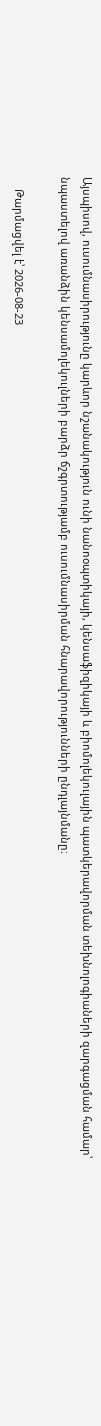Այսպիսով, ուսումնասիրությունը կարևոր նշանակություն ունի նանոօպտիկայի, կենսաֆիզիկայի և բիոմոլեկուլային պատկերավորման տեխնոլոգիաների զարգացման համար՝ նպաստելով առանձին կենսամոլեկուլների բարձր ճշգրտությամբ ուսումնասիրման հնարավորությունների ընդլայնմանը։

    Թարմացվել է՝ 2026-08-23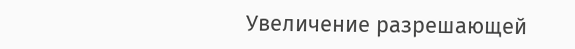Увеличение разрешающей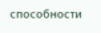способности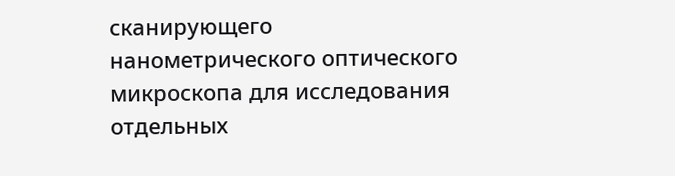сканирующего нанометрического оптического микроскопа для исследования отдельных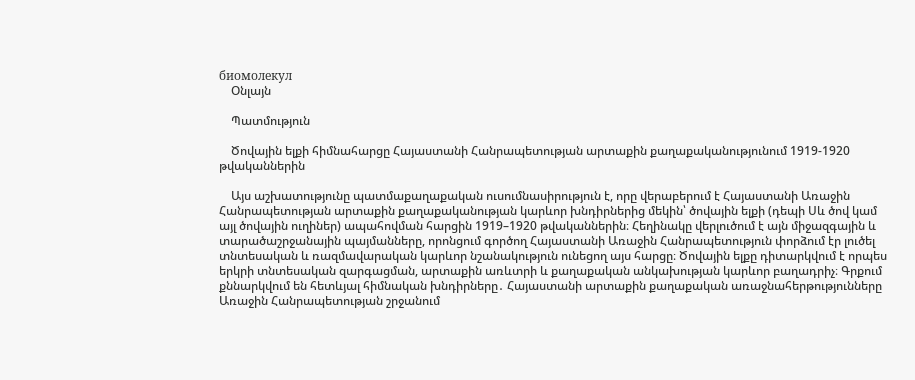биомолекул
    Օնլայն

    Պատմություն

    Ծովային ելքի հիմնահարցը Հայաստանի Հանրապետության արտաքին քաղաքականությունում 1919-1920 թվականներին

    Այս աշխատությունը պատմաքաղաքական ուսումնասիրություն է, որը վերաբերում է Հայաստանի Առաջին Հանրապետության արտաքին քաղաքականության կարևոր խնդիրներից մեկին՝ ծովային ելքի (դեպի Սև ծով կամ այլ ծովային ուղիներ) ապահովման հարցին 1919–1920 թվականներին։ Հեղինակը վերլուծում է այն միջազգային և տարածաշրջանային պայմանները, որոնցում գործող Հայաստանի Առաջին Հանրապետություն փորձում էր լուծել տնտեսական և ռազմավարական կարևոր նշանակություն ունեցող այս հարցը։ Ծովային ելքը դիտարկվում է որպես երկրի տնտեսական զարգացման, արտաքին առևտրի և քաղաքական անկախության կարևոր բաղադրիչ։ Գրքում քննարկվում են հետևյալ հիմնական խնդիրները․ Հայաստանի արտաքին քաղաքական առաջնահերթությունները Առաջին Հանրապետության շրջանում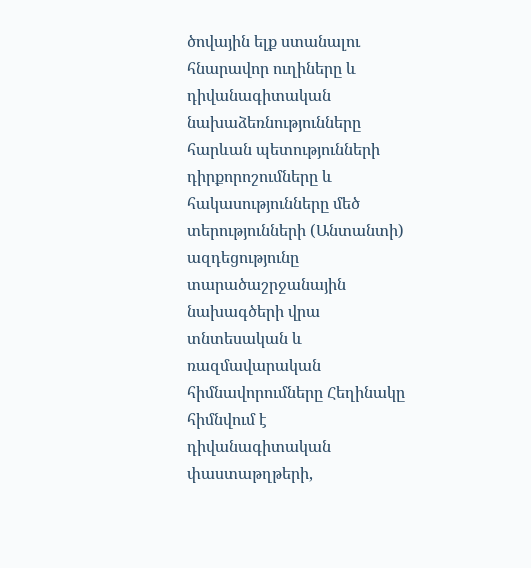ծովային ելք ստանալու հնարավոր ուղիները և դիվանագիտական նախաձեռնությունները հարևան պետությունների դիրքորոշումները և հակասությունները մեծ տերությունների (Անտանտի) ազդեցությունը տարածաշրջանային նախագծերի վրա տնտեսական և ռազմավարական հիմնավորումները Հեղինակը հիմնվում է դիվանագիտական փաստաթղթերի,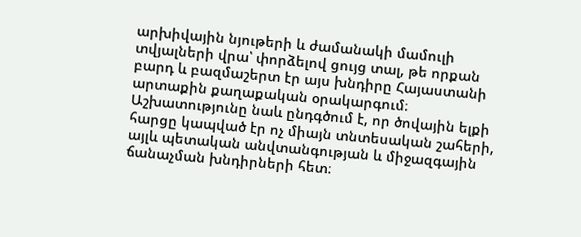արխիվային նյութերի և ժամանակի մամուլի տվյալների վրա՝ փորձելով ցույց տալ, թե որքան բարդ և բազմաշերտ էր այս խնդիրը Հայաստանի արտաքին քաղաքական օրակարգում։ Աշխատությունը նաև ընդգծում է, որ ծովային ելքի հարցը կապված էր ոչ միայն տնտեսական շահերի, այլև պետական անվտանգության և միջազգային ճանաչման խնդիրների հետ։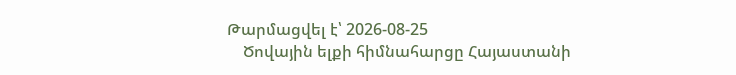Թարմացվել է՝ 2026-08-25
    Ծովային ելքի հիմնահարցը Հայաստանի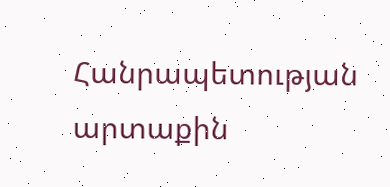Հանրապետության արտաքին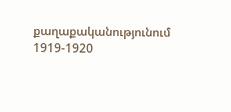քաղաքականությունում 1919-1920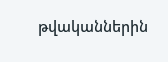թվականներին